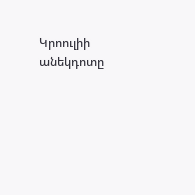Կրոուլիի անեկդոտը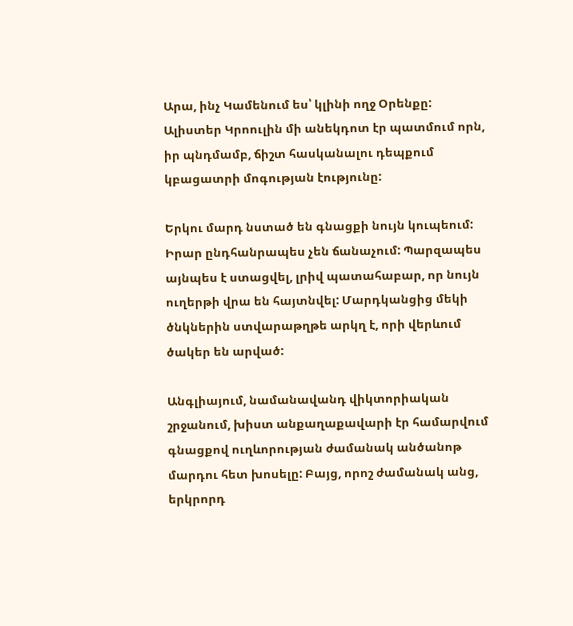Արա, ինչ Կամենում ես՝ կլինի ողջ Օրենքը:
Ալիստեր Կրոուլին մի անեկդոտ էր պատմում որն, իր պնդմամբ, ճիշտ հասկանալու դեպքում կբացատրի մոգության էությունը:

Երկու մարդ նստած են գնացքի նույն կուպեում: Իրար ընդհանրապես չեն ճանաչում: Պարզապես այնպես է ստացվել, լրիվ պատահաբար, որ նույն ուղերթի վրա են հայտնվել: Մարդկանցից մեկի ծնկներին ստվարաթղթե արկղ է, որի վերևում ծակեր են արված:

Անգլիայում, նամանավանդ վիկտորիական շրջանում, խիստ անքաղաքավարի էր համարվում գնացքով ուղևորության ժամանակ անծանոթ մարդու հետ խոսելը: Բայց, որոշ ժամանակ անց, երկրորդ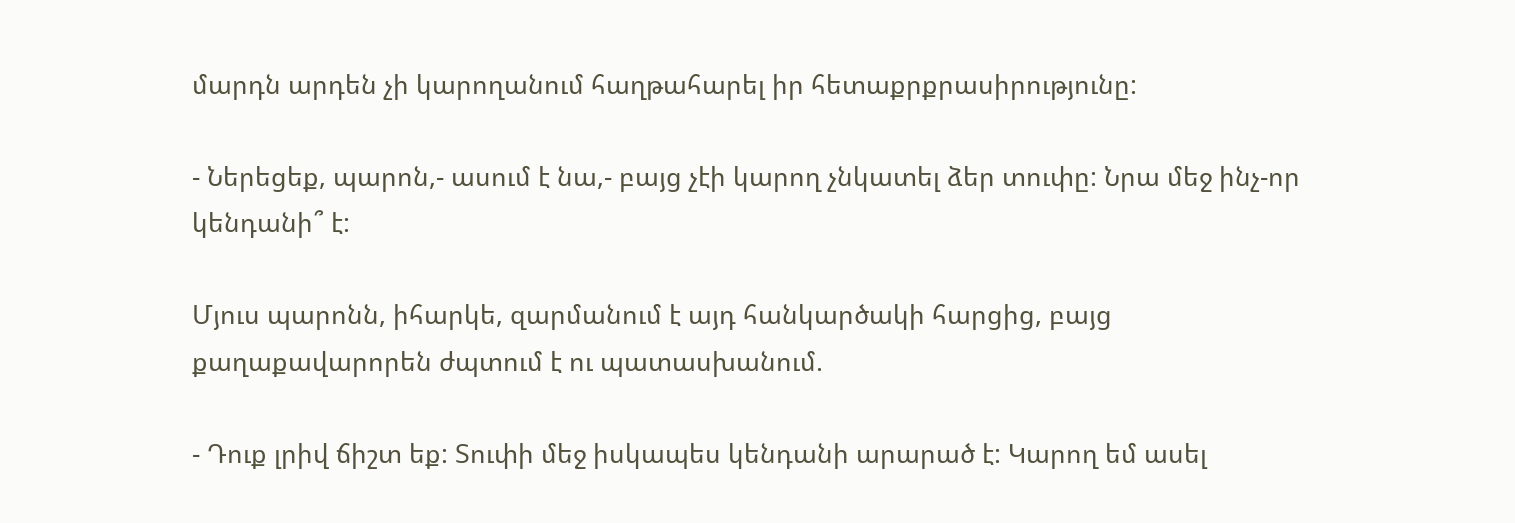մարդն արդեն չի կարողանում հաղթահարել իր հետաքրքրասիրությունը:

- Ներեցեք, պարոն,- ասում է նա,- բայց չէի կարող չնկատել ձեր տուփը: Նրա մեջ ինչ-որ կենդանի՞ է:

Մյուս պարոնն, իհարկե, զարմանում է այդ հանկարծակի հարցից, բայց քաղաքավարորեն ժպտում է ու պատասխանում.

- Դուք լրիվ ճիշտ եք: Տուփի մեջ իսկապես կենդանի արարած է: Կարող եմ ասել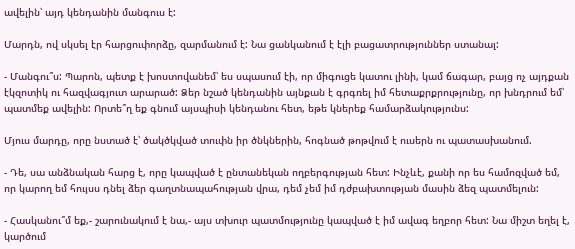ավելին՝ այդ կենդանին մանգուս է:

Մարդն, ով սկսել էր հարցուփորձը, զարմանում է: Նա ցանկանում է էլի բացատրություններ ստանալ:

- Մանգու՞ս: Պարոն, պետք է խոստովանեմ՝ ես սպասում էի, որ միգուցե կատու լինի, կամ ճագար, բայց ոչ այդքան էկզոտիկ ու հազվագյուտ արարած: Ձեր նշած կենդանին այնքան է գրգռել իմ հետաքրքրությունը, որ խնդրում եմ՝ պատմեք ավելին: Որտե՞ղ եք գնում այսպիսի կենդանու հետ, եթե կներեք համարձակությունս:

Մյուս մարդը, որը նստած է՝ ծակծկված տուփն իր ծնկներին, հոգնած թոթվում է ուսերն ու պատասխանում.

- Դե, սա անձնական հարց է, որը կապված է ընտանեկան ողբերգության հետ: Ինչևէ, քանի որ ես համոզված եմ, որ կարող եմ հույսս դնել ձեր գաղտնապահության վրա, դեմ չեմ իմ դժբախտության մասին ձեզ պատմելուն:

- Հասկանու՞մ եք,- շարունակում է նա,- այս տխուր պատմությունը կապված է իմ ավագ եղբոր հետ: Նա միշտ եղել է, կարծում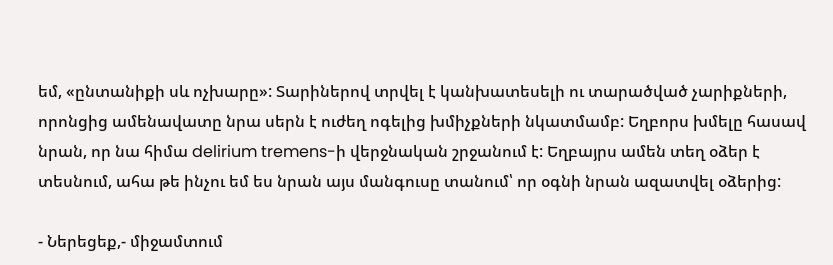եմ, «ընտանիքի սև ոչխարը»: Տարիներով տրվել է կանխատեսելի ու տարածված չարիքների, որոնցից ամենավատը նրա սերն է ուժեղ ոգելից խմիչքների նկատմամբ: Եղբորս խմելը հասավ նրան, որ նա հիմա delirium tremens-ի վերջնական շրջանում է: Եղբայրս ամեն տեղ օձեր է տեսնում, ահա թե ինչու եմ ես նրան այս մանգուսը տանում՝ որ օգնի նրան ազատվել օձերից:

- Ներեցեք,- միջամտում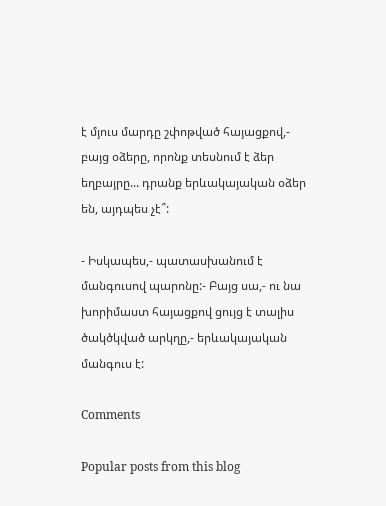է մյուս մարդը շփոթված հայացքով,- բայց օձերը, որոնք տեսնում է ձեր եղբայրը... դրանք երևակայական օձեր են, այդպես չէ՞:

- Իսկապես,- պատասխանում է մանգուսով պարոնը:- Բայց սա,- ու նա խորիմաստ հայացքով ցույց է տալիս ծակծկված արկղը,- երևակայական մանգուս է:

Comments

Popular posts from this blog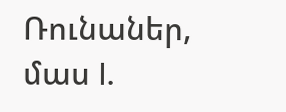Ռունաներ, մաս I.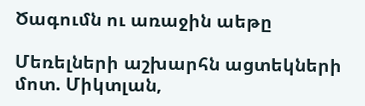Ծագումն ու առաջին աեթը

Մեռելների աշխարհն ացտեկների մոտ. Միկտլան,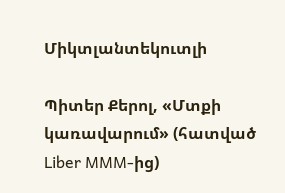Միկտլանտեկուտլի

Պիտեր Քերոլ, «Մտքի կառավարում» (հատված Liber MMM-ից)